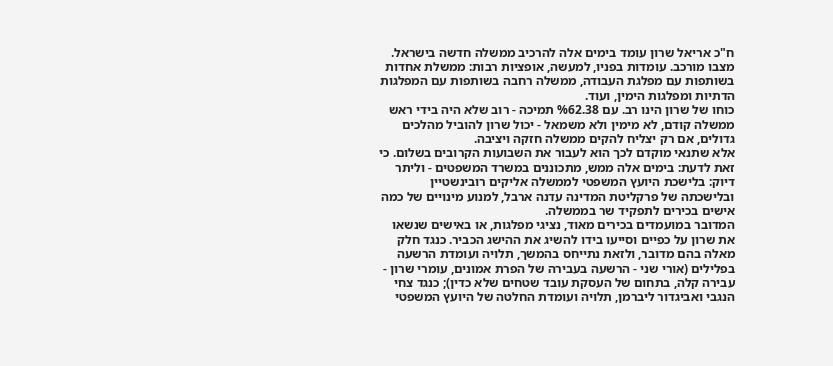ח"כ אריאל שרון עומד בימים אלה להרכיב ממשלה חדשה בישראל. מצבו מורכב. עומדות בפניו, למעשה, אופציות רבות: ממשלת אחדות בשותפות עם מפלגת העבודה, ממשלה רחבה בשותפות עם המפלגות הדתיות ומפלגות הימין, ועוד.
כוחו של שרון הינו רב. עם %62.38 תמיכה - רוב שלא היה בידי ראש ממשלה קודם, לא מימין ולא משמאל - יכול שרון להוביל מהלכים גדולים, אם רק יצליח להקים ממשלה חזקה ויציבה.
אלא שתנאי מוקדם לכך הוא לעבור את השבועות הקרובים בשלום. כי זאת לדעת: בימים אלה ממש, מתכוננים במשרד המשפטים - וליתר דיוק: בלישכת היועץ המשפטי לממשלה אליקים רובינשטיין ובלישכתה של פרקליטת המדינה עדנה ארבל, למנוע מינויים של כמה אישים בכירים לתפקיד שר בממשלה.
המדובר במועמדים בכירים מאוד, נציגי מפלגות, או באישים שנשאו את שרון על כפיים וסייעו בידו להשיג את ההישג הכביר. כנגד חלק מאלה בהם מדובר, ולזאת נתייחס בהמשך, תלויה ועומדת הרשעה בפלילים (אורי שני - הרשעה בעבירה של הפרת אמונים, עומרי שרון - עבירה קלה, בתחום של העסקת עובד שטחים שלא כדין); כנגד צחי הנגבי ואביגדור ליברמן, תלויה ועומדת החלטה של היועץ המשפטי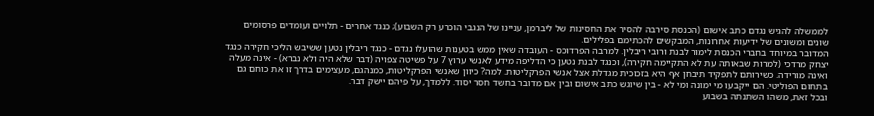לממשלה להגיש נגדם כתב אישום (הכנסת סירבה להסיר את החסינות של ליברמן, עניינו של הנגבי הוכרע רק השבוע); כנגד אחרים - תלויים ועומדים פרסומים שונים ומשונים של ידיעות אחרונות, המבקשים להכתימם בפלילים.
המדובר במיוחד בחברי הכנסת לימור לבנת ורובי ריבלין. למרבה הפרדוכס - העובדה שאין ממש בטענות שהועלו נגדם - כנגד ריבלין נטען ששיבש הליכי חקירה כנגד יצחק מרדכי (למרות שבאותה עת לא התקיימה חקירה), וכנגד לבנת נטען כי הדליפה מידע לאנשי ערוץ 7 על פשיטה צפויה (דבר שלא היה ולא נברא) - אינה מעלה ואינה מורידה. כשירותם לתפקיד תיבחן אף היא בזכוכית מגדלת אצל אנשי הפרקליטות. למה? כיוון שאנשי הפרקליטות, כמנהגם, מעצימים בדרך זו את כוחם גם בתחום הפוליטי. הם ייקבעו מי ימונה ומי לא - בין שיוגש כתב אישום ובין אם מדובר בחשד חסר יסוד. ללמדך, על פיהם יישק דבר.
ובכל זאת, משהו השתנתה בשבוע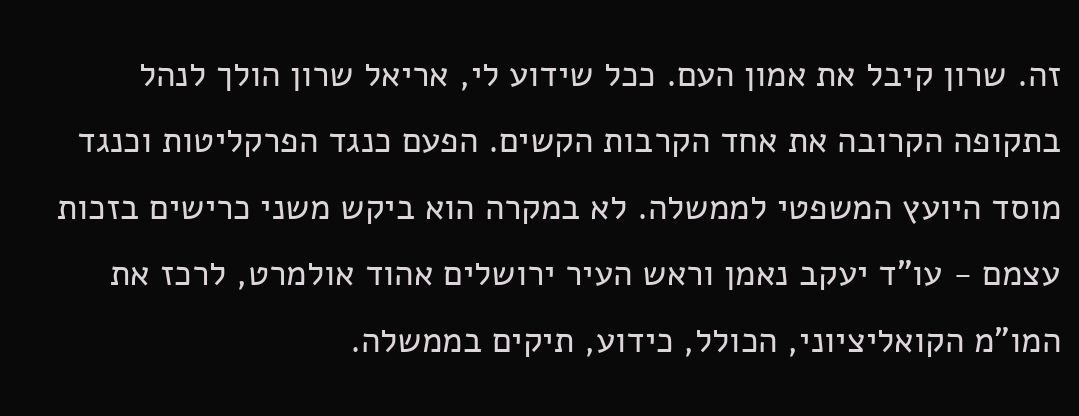זה. שרון קיבל את אמון העם. ככל שידוע לי, אריאל שרון הולך לנהל בתקופה הקרובה את אחד הקרבות הקשים. הפעם כנגד הפרקליטות וכנגד מוסד היועץ המשפטי לממשלה. לא במקרה הוא ביקש משני כרישים בזכות עצמם - עו"ד יעקב נאמן וראש העיר ירושלים אהוד אולמרט, לרכז את המו"מ הקואליציוני, הכולל, כידוע, תיקים בממשלה.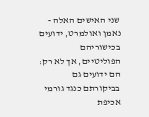שני האישים האלה - נאמן ואולמרט, ידועים בכישוריהם הפוליטיים, אך לא רק: הם ידועים גם בביקורתם כנגד גורמי אכיפת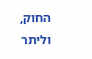החוק, וליתר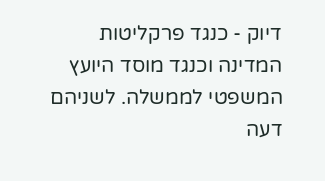דיוק - כנגד פרקליטות המדינה וכנגד מוסד היועץ המשפטי לממשלה. לשניהם דעה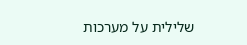שלילית על מערכות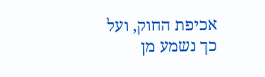אכיפת החוק, ועל כך נשמע מן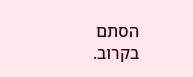הסתם בקרוב.